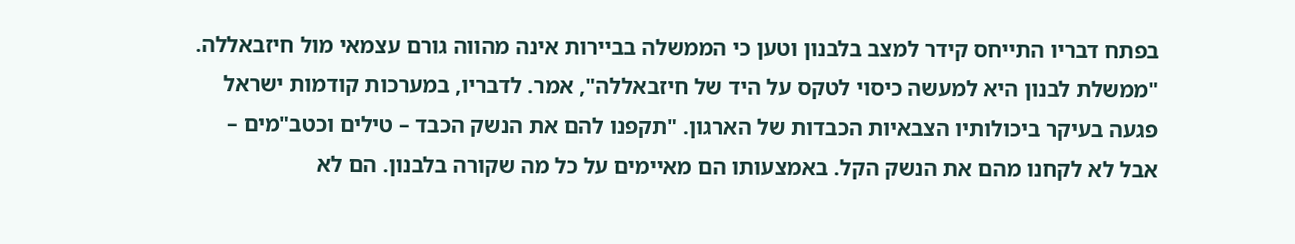בפתח דבריו התייחס קידר למצב בלבנון וטען כי הממשלה בביירות אינה מהווה גורם עצמאי מול חיזבאללה. "ממשלת לבנון היא למעשה כיסוי לטקס על היד של חיזבאללה", אמר. לדבריו, במערכות קודמות ישראל פגעה בעיקר ביכולותיו הצבאיות הכבדות של הארגון. "תקפנו להם את הנשק הכבד – טילים וכטב"מים – אבל לא לקחנו מהם את הנשק הקל. באמצעותו הם מאיימים על כל מה שקורה בלבנון. הם לא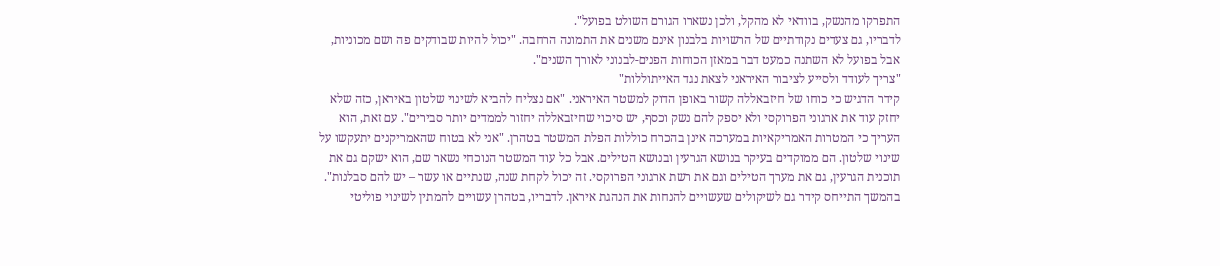התפרקו מהנשק, בוודאי לא מהקל, ולכן נשארו הגורם השולט בפועל".
לדבריו, גם צעדים נקודתיים של הרשויות בלבנון אינם משנים את התמונה הרחבה. "יכול להיות שבודקים פה ושם מכוניות, אבל בפועל לא השתנה כמעט דבר במאזן הכוחות הפנים-לבנוני לאורך השנים".
"צריך לעודד ולסייע לציבור האיראני לצאת נגד האייתוללות"
קידר הדגיש כי כוחו של חיזבאללה קשור באופן הדוק למשטר האיראני. "אם נצליח להביא לשינוי שלטון באיראן, כזה שלא יחזק עוד את ארגוני הפרוקסי ולא יספק להם נשק וכסף, יש סיכוי שחיזבאללה יחזור לממדים יותר סבירים". עם זאת, הוא העריך כי המטרות האמריקאיות במערכה אינן בהכרח כוללות הפלת המשטר בטהרן. "אני לא בטוח שהאמריקנים יתעקשו על שינוי שלטון. הם ממוקדים בעיקר בנושא הגרעין ובנושא הטילים. אבל כל עוד המשטר הנוכחי נשאר שם, הוא ישקם גם את תוכנית הגרעין, גם את מערך הטילים וגם את רשת ארגוני הפרוקסי. זה יכול לקחת שנה, שנתיים או עשר – יש להם סבלנות".
בהמשך התייחס קידר גם לשיקולים שעשויים להנחות את הנהגת איראן. לדבריו, בטהרן עשויים להמתין לשינוי פוליטי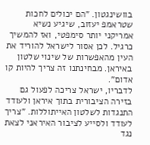בוושינגטון. "הם יכולים לחכות שטראמפ יעזוב, שיגיע נשיא אמריקני יותר סימפטי, ואז להמשיך כרגיל. לכן אסור לישראל להוריד את העין מהאפשרות של שינוי שלטון באיראן. מבחינתנו זה צריך להיות קו אדום".
לדבריו, ישראל צריכה לפעול גם בזירה הציבורית בתוך איראן ולעודד התנגדות לשלטון האייתוללות. "צריך לעודד ולסייע לציבור האיראני לצאת נגד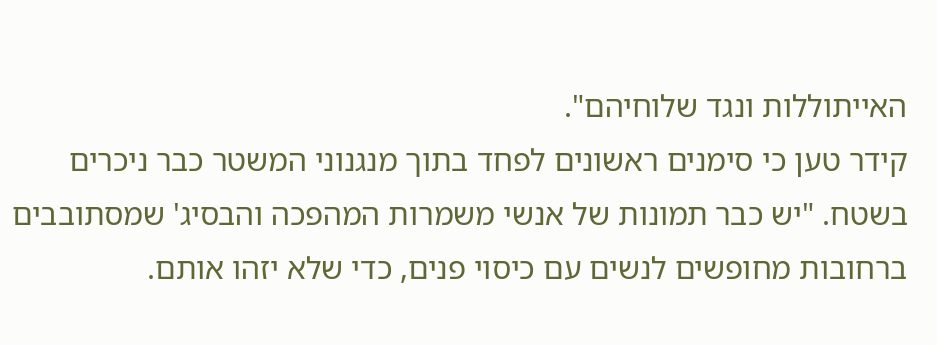האייתוללות ונגד שלוחיהם".
קידר טען כי סימנים ראשונים לפחד בתוך מנגנוני המשטר כבר ניכרים בשטח. "יש כבר תמונות של אנשי משמרות המהפכה והבסיג' שמסתובבים ברחובות מחופשים לנשים עם כיסוי פנים, כדי שלא יזהו אותם.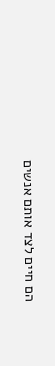הם חיים לצד אותם אנשים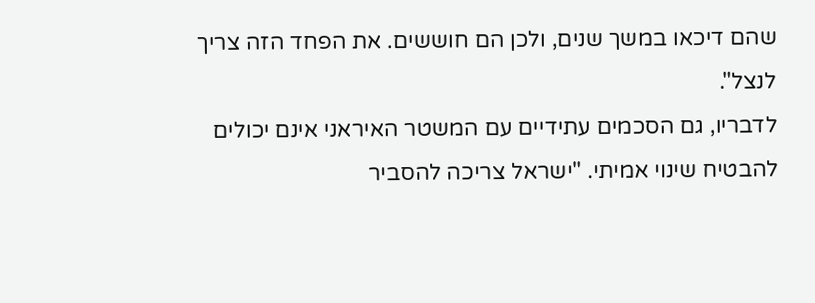שהם דיכאו במשך שנים, ולכן הם חוששים. את הפחד הזה צריך לנצל".
לדבריו, גם הסכמים עתידיים עם המשטר האיראני אינם יכולים להבטיח שינוי אמיתי. "ישראל צריכה להסביר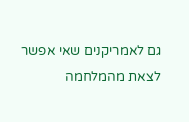גם לאמריקנים שאי אפשר לצאת מהמלחמה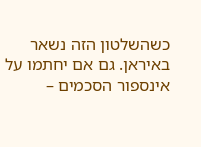כשהשלטון הזה נשאר באיראן. גם אם יחתמו על אינספור הסכמים –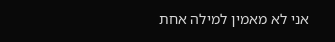אני לא מאמין למילה אחת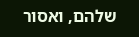שלהם, ואסור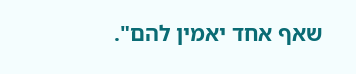שאף אחד יאמין להם".